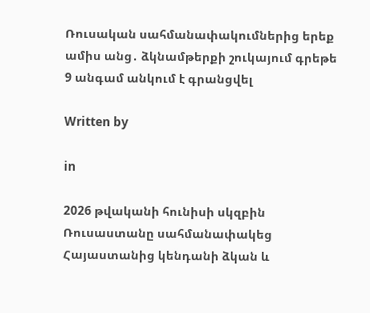Ռուսական սահմանափակումներից երեք ամիս անց․ ձկնամթերքի շուկայում գրեթե 9 անգամ անկում է գրանցվել

Written by

in

2026 թվականի հունիսի սկզբին Ռուսաստանը սահմանափակեց Հայաստանից կենդանի ձկան և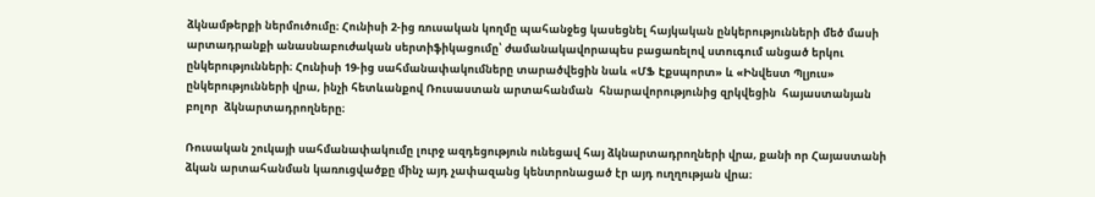ձկնամթերքի ներմուծումը։ Հունիսի 2-ից ռուսական կողմը պահանջեց կասեցնել հայկական ընկերությունների մեծ մասի արտադրանքի անասնաբուժական սերտիֆիկացումը՝ ժամանակավորապես բացառելով ստուգում անցած երկու ընկերությունների։ Հունիսի 19-ից սահմանափակումները տարածվեցին նաև «ՄՖ Էքսպորտ» և «Ինվեստ Պլյուս» ընկերությունների վրա, ինչի հետևանքով Ռուսաստան արտահանման  հնարավորությունից զրկվեցին  հայաստանյան բոլոր  ձկնարտադրողները։

Ռուսական շուկայի սահմանափակումը լուրջ ազդեցություն ունեցավ հայ ձկնարտադրողների վրա, քանի որ Հայաստանի ձկան արտահանման կառուցվածքը մինչ այդ չափազանց կենտրոնացած էր այդ ուղղության վրա։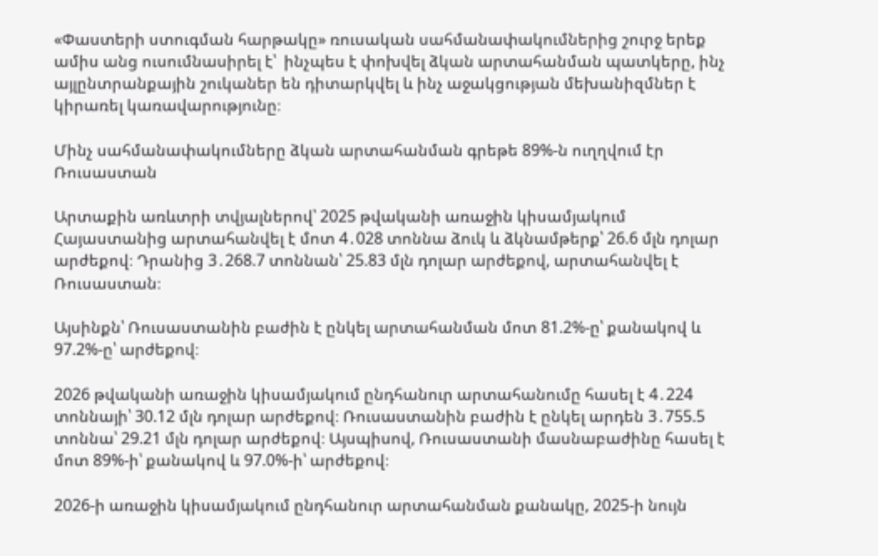«Փաստերի ստուգման հարթակը» ռուսական սահմանափակումներից շուրջ երեք ամիս անց ուսումնասիրել է՝  ինչպես է փոխվել ձկան արտահանման պատկերը, ինչ այլընտրանքային շուկաներ են դիտարկվել և ինչ աջակցության մեխանիզմներ է կիրառել կառավարությունը։

Մինչ սահմանափակումները ձկան արտահանման գրեթե 89%-ն ուղղվում էր Ռուսաստան

Արտաքին առևտրի տվյալներով՝ 2025 թվականի առաջին կիսամյակում Հայաստանից արտահանվել է մոտ 4․028 տոննա ձուկ և ձկնամթերք՝ 26.6 մլն դոլար արժեքով։ Դրանից 3․268.7 տոննան՝ 25.83 մլն դոլար արժեքով, արտահանվել է Ռուսաստան։

Այսինքն՝ Ռուսաստանին բաժին է ընկել արտահանման մոտ 81.2%-ը՝ քանակով և 97.2%-ը՝ արժեքով։

2026 թվականի առաջին կիսամյակում ընդհանուր արտահանումը հասել է 4․224 տոննայի՝ 30.12 մլն դոլար արժեքով։ Ռուսաստանին բաժին է ընկել արդեն 3․755.5 տոննա՝ 29.21 մլն դոլար արժեքով։ Այսպիսով, Ռուսաստանի մասնաբաժինը հասել է մոտ 89%-ի՝ քանակով և 97.0%-ի՝ արժեքով։

2026-ի առաջին կիսամյակում ընդհանուր արտահանման քանակը, 2025-ի նույն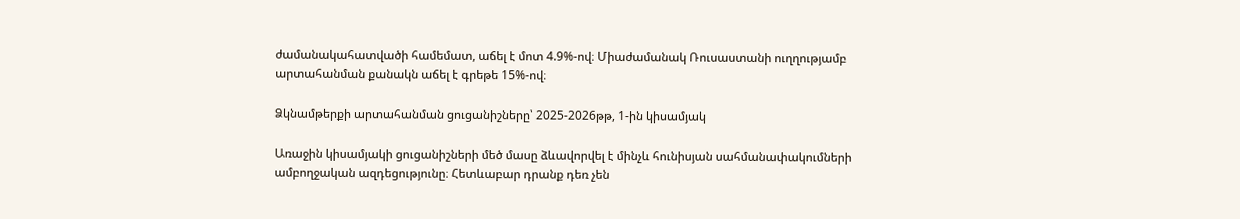ժամանակահատվածի համեմատ, աճել է մոտ 4.9%-ով։ Միաժամանակ Ռուսաստանի ուղղությամբ արտահանման քանակն աճել է գրեթե 15%-ով։

Ձկնամթերքի արտահանման ցուցանիշները՝ 2025-2026թթ, 1-ին կիսամյակ

Առաջին կիսամյակի ցուցանիշների մեծ մասը ձևավորվել է մինչև հունիսյան սահմանափակումների ամբողջական ազդեցությունը։ Հետևաբար դրանք դեռ չեն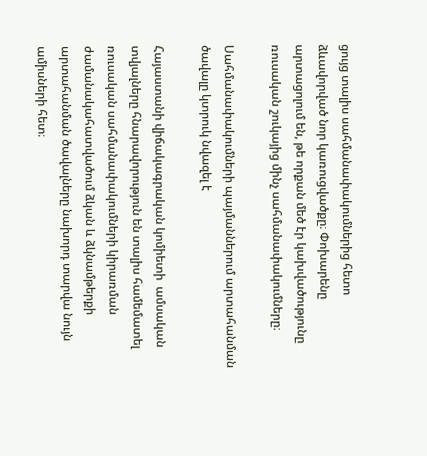ցույց տալիս սահմանափակումներից հետո ձևավորված նոր կառուցվածքը։ Փոխարենը արտացոլում են, թե որքան մեծ էր կախվածությունը ռուսական շուկայից մինչ սահմանափակումները։

Սահմանափակումների պայմաններում արտահանման ծավալը կտրուկ նվազել է

Հայաստանի վիճակագրական կոմիետի  ամսական տվյալները հնարավորություն են տալիս համեմատել ռուսական սահմանափակումների կիրառման ժամանակահատվածում ձկան և ձկնամթերքի արտահանման ծավալները նախորդ տարվա նույն ամիսների հետ։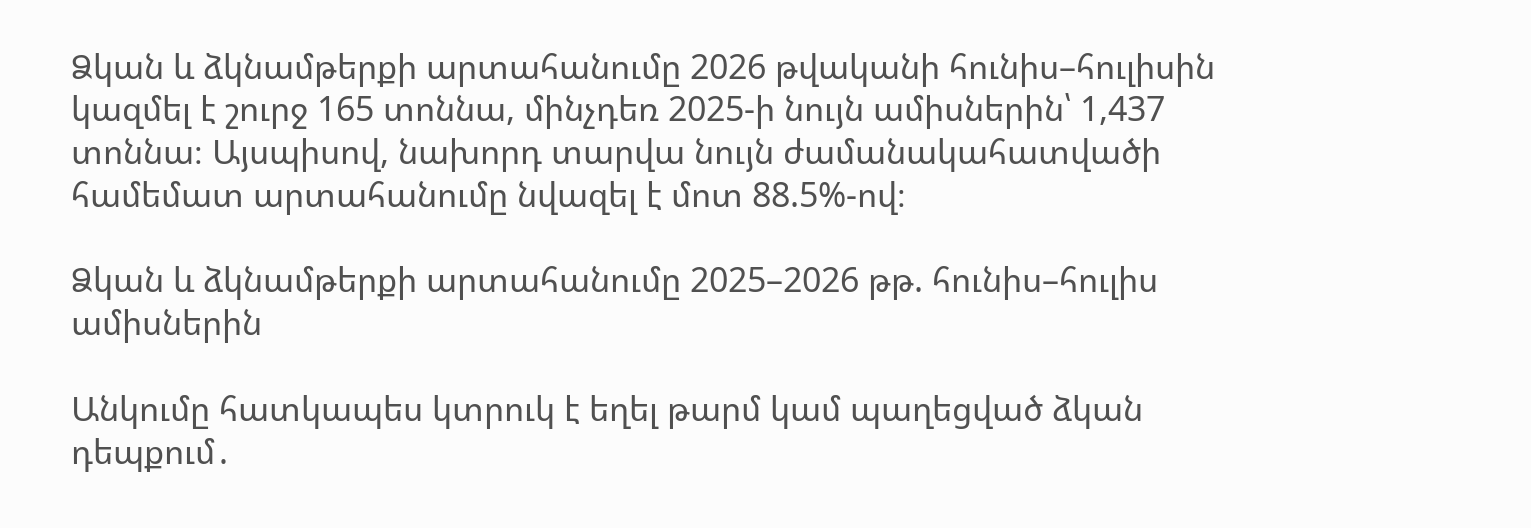Ձկան և ձկնամթերքի արտահանումը 2026 թվականի հունիս–հուլիսին կազմել է շուրջ 165 տոննա, մինչդեռ 2025-ի նույն ամիսներին՝ 1,437 տոննա։ Այսպիսով, նախորդ տարվա նույն ժամանակահատվածի համեմատ արտահանումը նվազել է մոտ 88.5%-ով։

Ձկան և ձկնամթերքի արտահանումը 2025–2026 թթ. հունիս–հուլիս ամիսներին

Անկումը հատկապես կտրուկ է եղել թարմ կամ պաղեցված ձկան դեպքում․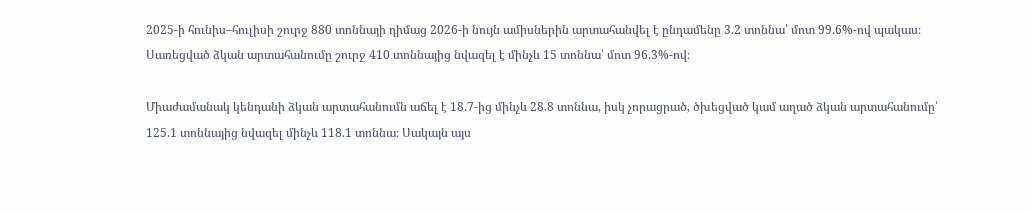2025-ի հունիս–հուլիսի շուրջ 880 տոննայի դիմաց 2026-ի նույն ամիսներին արտահանվել է ընդամենը 3.2 տոննա՝ մոտ 99.6%-ով պակաս։ Սառեցված ձկան արտահանումը շուրջ 410 տոննայից նվազել է մինչև 15 տոննա՝ մոտ 96.3%-ով։

Միաժամանակ կենդանի ձկան արտահանումն աճել է 18.7-ից մինչև 28.8 տոննա, իսկ չորացրած, ծխեցված կամ աղած ձկան արտահանումը՝ 125.1 տոննայից նվազել մինչև 118.1 տոննա։ Սակայն այս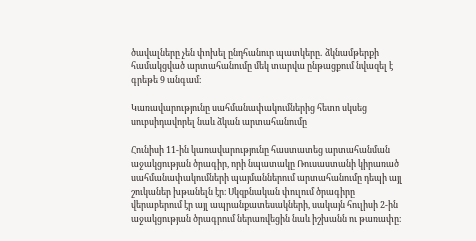ծավալները չեն փոխել ընդհանուր պատկերը․ ձկնամթերքի համակցված արտահանումը մեկ տարվա ընթացքում նվազել է գրեթե 9 անգամ։

Կառավարությունը սահմանափակումներից հետո սկսեց սուբսիդավորել նաև ձկան արտահանումը

Հունիսի 11-ին կառավարությունը հաստատեց արտահանման աջակցության ծրագիր, որի նպատակը Ռուսաստանի կիրառած սահմանափակումների պայմաններում արտահանումը դեպի այլ շուկաներ խթանելն էր։ Սկզբնական փուլում ծրագիրը վերաբերում էր այլ ապրանքատեսակների, սակայն հուլիսի 2-ին աջակցության ծրագրում ներառվեցին նաև իշխանն ու թառափը։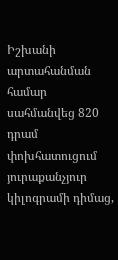Իշխանի արտահանման համար սահմանվեց 820 դրամ փոխհատուցում յուրաքանչյուր կիլոգրամի դիմաց,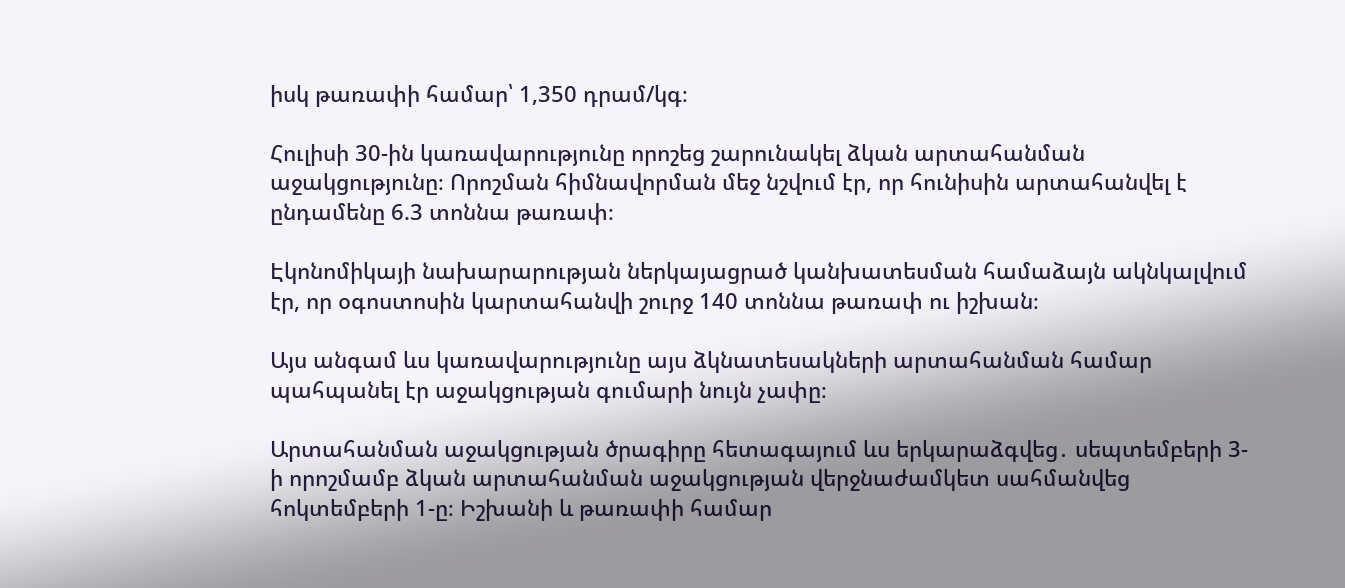իսկ թառափի համար՝ 1,350 դրամ/կգ։

Հուլիսի 30-ին կառավարությունը որոշեց շարունակել ձկան արտահանման աջակցությունը։ Որոշման հիմնավորման մեջ նշվում էր, որ հունիսին արտահանվել է ընդամենը 6.3 տոննա թառափ։

Էկոնոմիկայի նախարարության ներկայացրած կանխատեսման համաձայն ակնկալվում էր, որ օգոստոսին կարտահանվի շուրջ 140 տոննա թառափ ու իշխան։

Այս անգամ ևս կառավարությունը այս ձկնատեսակների արտահանման համար պահպանել էր աջակցության գումարի նույն չափը։

Արտահանման աջակցության ծրագիրը հետագայում ևս երկարաձգվեց․ սեպտեմբերի 3-ի որոշմամբ ձկան արտահանման աջակցության վերջնաժամկետ սահմանվեց հոկտեմբերի 1-ը։ Իշխանի և թառափի համար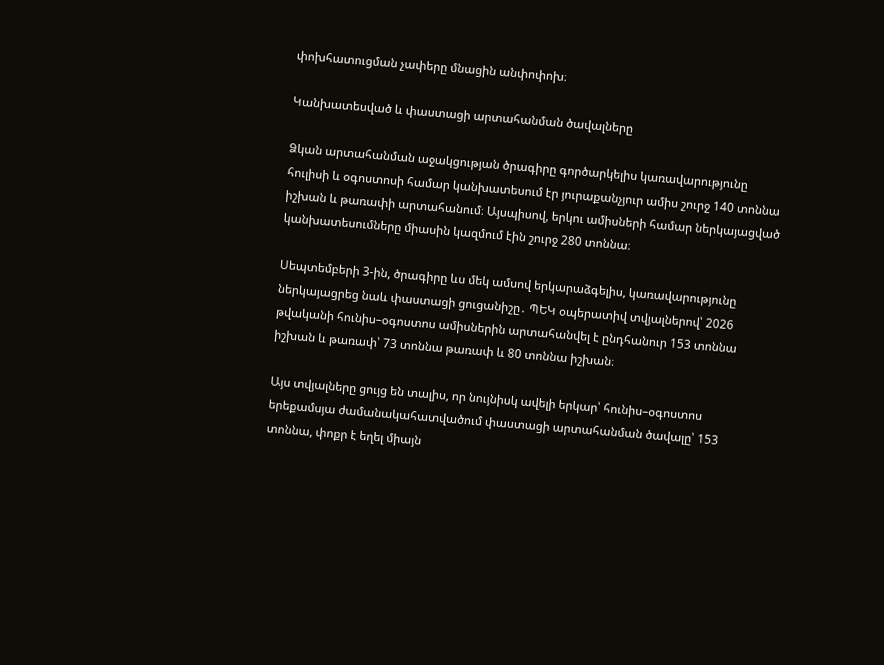փոխհատուցման չափերը մնացին անփոփոխ։

Կանխատեսված և փաստացի արտահանման ծավալները

Ձկան արտահանման աջակցության ծրագիրը գործարկելիս կառավարությունը հուլիսի և օգոստոսի համար կանխատեսում էր յուրաքանչյուր ամիս շուրջ 140 տոննա իշխան և թառափի արտահանում։ Այսպիսով, երկու ամիսների համար ներկայացված կանխատեսումները միասին կազմում էին շուրջ 280 տոննա։

Սեպտեմբերի 3-ին, ծրագիրը ևս մեկ ամսով երկարաձգելիս, կառավարությունը ներկայացրեց նաև փաստացի ցուցանիշը․ ՊԵԿ օպերատիվ տվյալներով՝ 2026 թվականի հունիս–օգոստոս ամիսներին արտահանվել է ընդհանուր 153 տոննա իշխան և թառափ՝ 73 տոննա թառափ և 80 տոննա իշխան։

Այս տվյալները ցույց են տալիս, որ նույնիսկ ավելի երկար՝ հունիս–օգոստոս երեքամսյա ժամանակահատվածում փաստացի արտահանման ծավալը՝ 153 տոննա, փոքր է եղել միայն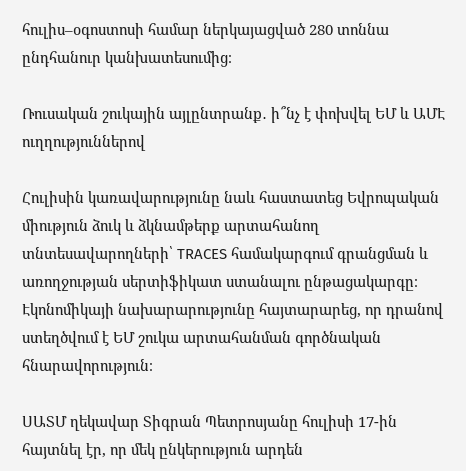հուլիս–օգոստոսի համար ներկայացված 280 տոննա ընդհանուր կանխատեսումից։

Ռուսական շուկային այլընտրանք․ ի՞նչ է փոխվել ԵՄ և ԱՄԷ ուղղություններով

Հուլիսին կառավարությունը նաև հաստատեց Եվրոպական միություն ձուկ և ձկնամթերք արտահանող տնտեսավարողների՝ TRACES համակարգում գրանցման և առողջության սերտիֆիկատ ստանալու ընթացակարգը։ Էկոնոմիկայի նախարարությունը հայտարարեց, որ դրանով ստեղծվում է ԵՄ շուկա արտահանման գործնական հնարավորություն։

ՍԱՏՄ ղեկավար Տիգրան Պետրոսյանը հուլիսի 17-ին հայտնել էր, որ մեկ ընկերություն արդեն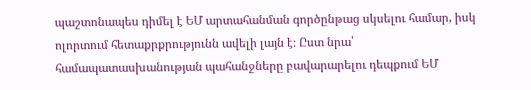պաշտոնապես դիմել է ԵՄ արտահանման գործընթաց սկսելու համար, իսկ ոլորտում հետաքրքրությունն ավելի լայն է։ Ըստ նրա՝ համապատասխանության պահանջները բավարարելու դեպքում ԵՄ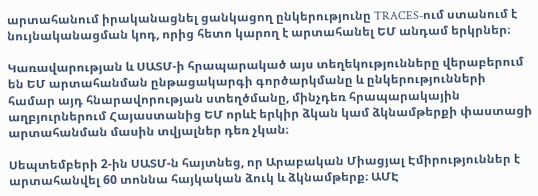արտահանում իրականացնել ցանկացող ընկերությունը TRACES-ում ստանում է նույնականացման կոդ, որից հետո կարող է արտահանել ԵՄ անդամ երկրներ։

Կառավարության և ՍԱՏՄ-ի հրապարակած այս տեղեկությունները վերաբերում են ԵՄ արտահանման ընթացակարգի գործարկմանը և ընկերությունների համար այդ հնարավորության ստեղծմանը, մինչդեռ հրապարակային աղբյուրներում Հայաստանից ԵՄ որևէ երկիր ձկան կամ ձկնամթերքի փաստացի արտահանման մասին տվյալներ դեռ չկան։

Սեպտեմբերի 2-ին ՍԱՏՄ-ն հայտնեց, որ Արաբական Միացյալ Էմիրություններ է արտահանվել 60 տոննա հայկական ձուկ և ձկնամթերք։ ԱՄԷ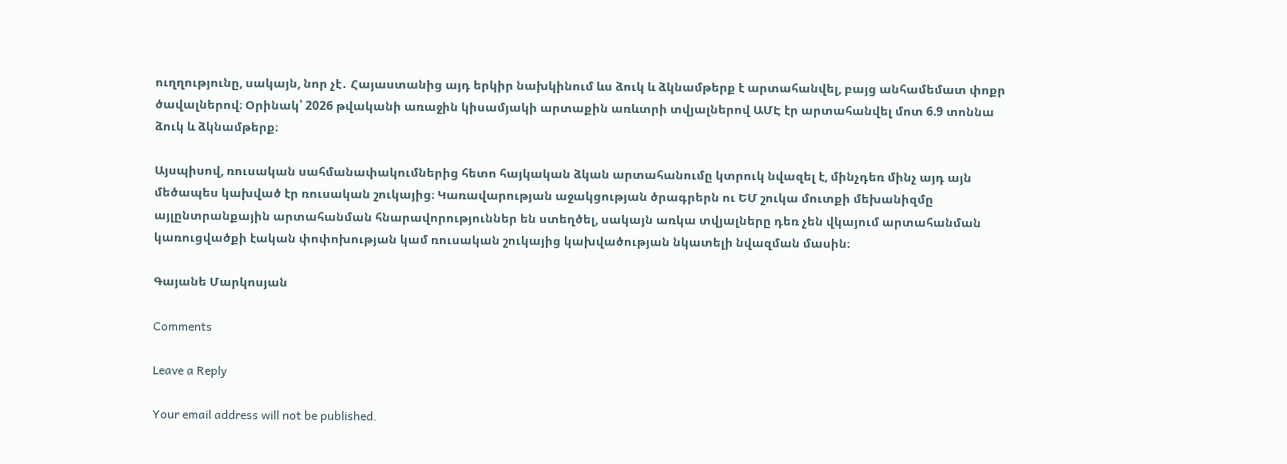ուղղությունը, սակայն, նոր չէ․ Հայաստանից այդ երկիր նախկինում ևս ձուկ և ձկնամթերք է արտահանվել, բայց անհամեմատ փոքր ծավալներով։ Օրինակ՝ 2026 թվականի առաջին կիսամյակի արտաքին առևտրի տվյալներով ԱՄԷ էր արտահանվել մոտ 6.9 տոննա ձուկ և ձկնամթերք։

Այսպիսով, ռուսական սահմանափակումներից հետո հայկական ձկան արտահանումը կտրուկ նվազել է, մինչդեռ մինչ այդ այն մեծապես կախված էր ռուսական շուկայից։ Կառավարության աջակցության ծրագրերն ու ԵՄ շուկա մուտքի մեխանիզմը այլընտրանքային արտահանման հնարավորություններ են ստեղծել, սակայն առկա տվյալները դեռ չեն վկայում արտահանման կառուցվածքի էական փոփոխության կամ ռուսական շուկայից կախվածության նկատելի նվազման մասին։

Գայանե Մարկոսյան

Comments

Leave a Reply

Your email address will not be published.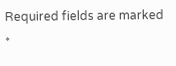Required fields are marked *